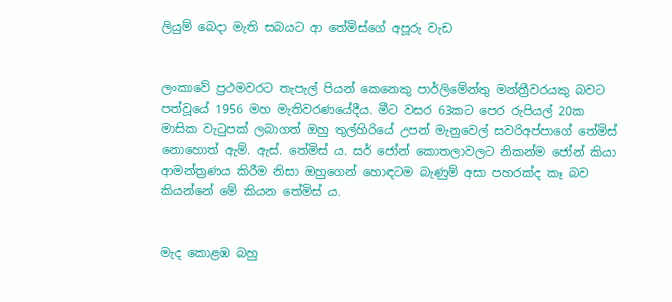ලියුම් බෙදා මැති සබයට ආ තේමිස්ගේ අපූරු වැඩ


ලංකාවේ ප්‍රථමවරට තැපැල් පියන් කෙනෙකු පාර්ලිමේන්තු මන්ත්‍රීවරයකු බවට පත්වූයේ 1956 මහ මැතිවරණයේදීය. මීට වසර 63කට පෙර රුපියල් 20ක මාසික වැටුපක් ලබාගත් ඔහු තුල්හිරියේ උපන් මැනුවෙල් සවරිඅප්පාගේ තේමිස් නොහොත් ඇම්. ඇස්. තේමිස් ය. සර් ජෝන් කොතලාවලට නිකන්ම ජෝන් කියා ආමන්ත්‍රණය කිරීම නිසා ඔහුගෙන් හොඳටම බැණුම් අසා පහරක්ද කෑ බව කියන්නේ මේ කියන තේමිස් ය.


මැද කොළඹ බහු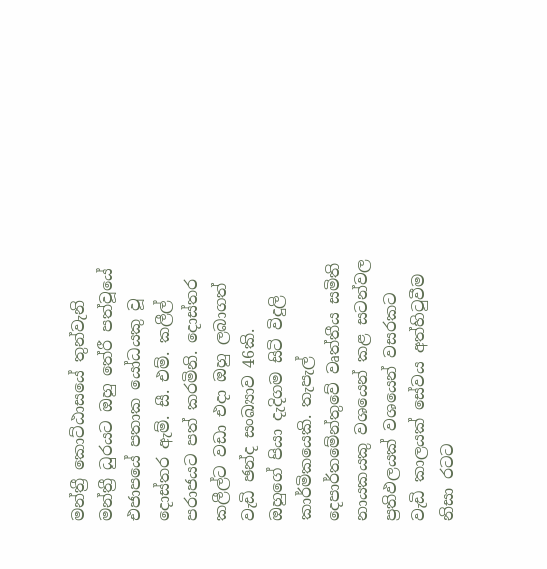මන්ත්‍රී කොට්ඨාසයේ තුන්වැනි මන්ත්‍රී ධුරයට ඔහු තේරී පත්වූයේ එජාපයේ පතාක යෝධයකු වූ දොස්තර ඇම්. සී. එම්. කලීල් පරාජයට පත් කරමිනි. දොස්තර කලීල්ට වඩා එදා ඔහු ලබාගත් වැඩි ඡන්ද සංඛ්‍යාව 46කි.
ඔහුගේ පියා දැදිගම සිටි විදුලි කාර්මිකයෙකි. තැපැල් දෙපාර්තමේන්තුවේ වෘත්තීය සමිති නායකයකු වශයෙන් කළ සටන්වල ප්‍රතිඵලයක් වශයෙන් වසරකට වැඩි කාලයක් සේවය අත්හිටුවීම නිසා රටට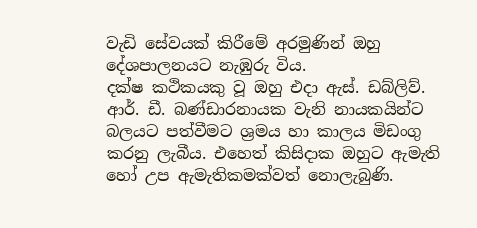වැඩි සේවයක් කිරීමේ අරමුණින් ඔහු දේශපාලනයට නැඹුරු විය.
දක්ෂ කථිකයකු වූ ඔහු එදා ඇස්. ඩබ්ලිව්. ආර්. ඩී. බණ්ඩාරනායක වැනි නායකයින්ට බලයට පත්වීමට ශ්‍රමය හා කාලය මිඩංගු කරනු ලැබීය. එහෙත් කිසිදාක ඔහුට ඇමැති හෝ උප ඇමැතිකමක්වත් නොලැබුණි.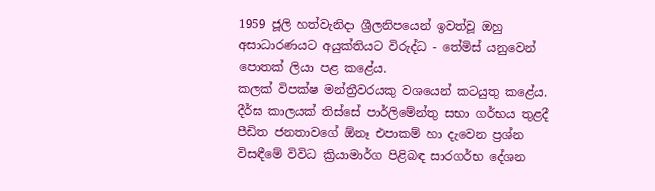1959 ජූලි හත්වැනිදා ශ්‍රීලනිපයෙන් ඉවත්වූ ඔහු අසාධාරණයට අයුක්තියට විරුද්ධ - තේමිස් යනුවෙන් පොතක් ලියා පළ කළේය.
කලක් විපක්ෂ මන්ත්‍රීවරයකු වශයෙන් කටයුතු කළේය.
දීර්ඝ කාලයක් තිස්සේ පාර්ලිමේන්තු සභා ගර්භය තුළදී පීඩිත ජනතාවගේ ඕනෑ එපාකම් හා දැවෙන ප්‍රශ්න විසඳීමේ විවිධ ක්‍රියාමාර්ග පිළිබඳ සාරගර්භ දේශන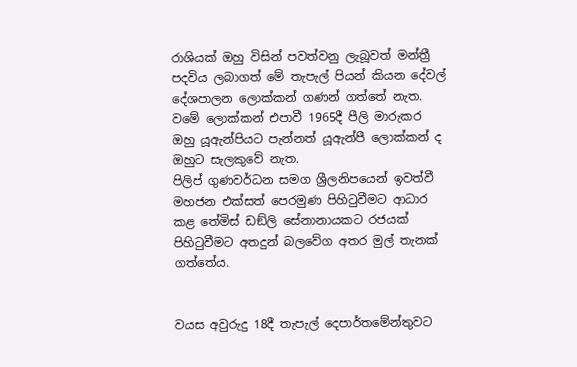රාශියක් ඔහු විසින් පවත්වනු ලැබූවත් මන්ත්‍රී පදවිය ලබාගත් මේ තැපැල් පියන් කියන දේවල් දේශපාලන ලොක්කන් ගණන් ගත්තේ නැත. වමේ ලොක්කන් එපාවී 1965දී පීලි මාරුකර ඔහු යූඇන්පියට පැන්නත් යූඇන්පී ලොක්කන් ද ඔහුට සැලකුවේ නැත.
පිලිප් ගුණවර්ධන සමග ශ්‍රීලනිපයෙන් ඉවත්වී මහජන එක්සත් පෙරමුණ පිහිටුවීමට ආධාර කළ තේමිස් ඩඞ්ලි සේනානායකට රජයක් පිහිටුවීමට අතදුන් බලවේග අතර මුල් තැනක් ගත්තේය.


වයස අවුරුදු 18දී තැපැල් දෙපාර්තමේන්තුවට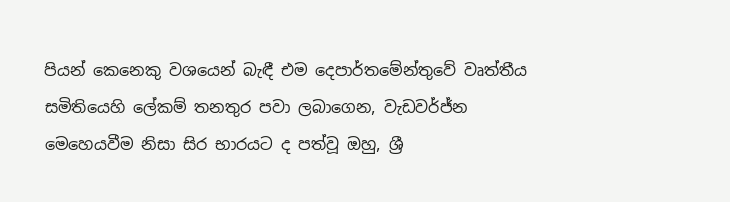පියන් කෙනෙකු වශයෙන් බැඳී එම දෙපාර්තමේන්තුවේ වෘත්තීය සමිතියෙහි ලේකම් තනතුර පවා ලබාගෙන, වැඩවර්ජ්න මෙහෙයවීම නිසා සිර භාරයට ද පත්වූ ඔහු, ශ්‍රී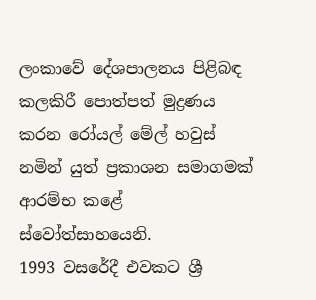ලංකාවේ දේශපාලනය පිළිබඳ කලකිරී පොත්පත් මුද්‍රණය කරන රෝයල් මේල් හවුස් නමින් යුත් ප්‍රකාශන සමාගමක් ආරම්භ කළේ ස්වෝත්සාහයෙනි.
1993 වසරේදී එවකට ශ්‍රී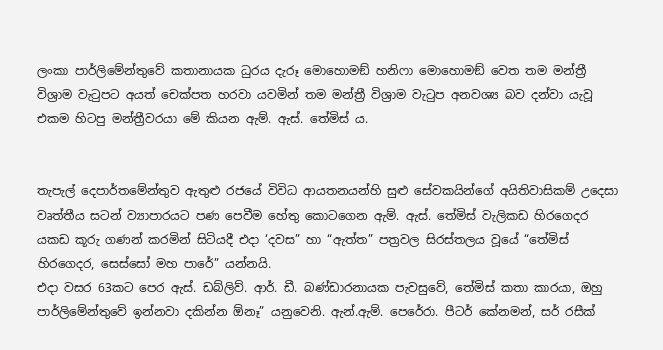ලංකා පාර්ලිමේන්තුවේ කතානායක ධුරය දැරූ මොහොමඞ් හනිෆා මොහොමඞ් වෙත තම මන්ත්‍රී විශ්‍රාම වැටුපට අයත් චෙක්පත හරවා යවමින් තම මන්ත්‍රී විශ්‍රාම වැටුප අනවශ්‍ය බව දන්වා යැවූ එකම හිටපු මන්ත්‍රීවරයා මේ කියන ඇම්. ඇස්. තේමිස් ය.


තැපැල් දෙපාර්තමේන්තුව ඇතුළු රජයේ විවිධ ආයතනයන්හි සුළු සේවකයින්ගේ අයිතිවාසිකම් උදෙසා වෘත්තීය සටන් ව්‍යාපාරයට පණ පෙවීම හේතු කොටගෙන ඇම්. ඇස්. තේමිස් වැලිකඩ හිරගෙදර යකඩ කූරු ගණන් කරමින් සිටියදී එදා ‘දවස” හා “ඇත්ත” පත්‍රවල සිරස්තලය වූයේ “තේමිස් හිරගෙදර, සෙස්සෝ මහ පාරේ” යන්නයි.
එදා වසර 63කට පෙර ඇස්. ඩබ්ලිව්. ආර්. ඩී. බණ්ඩාරනායක පැවසුවේ, තේමිස් කතා කාරයා, ඔහු පාර්ලිමේන්තුවේ ඉන්නවා දකින්න ඕනෑ” යනුවෙනි. ඇන්.ඇම්. පෙරේරා. පීටර් කේනමන්, සර් රසීක්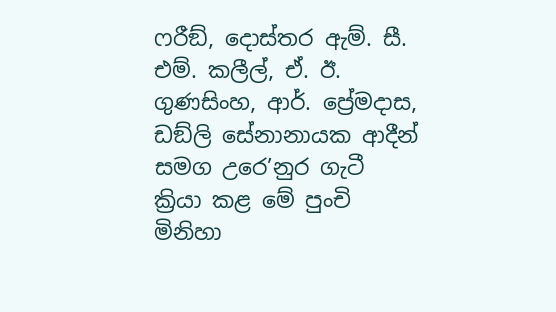ෆරීඞ්, දොස්තර ඇම්. සී. එම්. කලීල්, ඒ. ඊ. ගුණසිංහ, ආර්. ප්‍රේමදාස, ඩඞ්ලි සේනානායක ආදීන් සමග උරෙ’නුර ගැටී ක්‍රියා කළ මේ පුංචි මිනිහා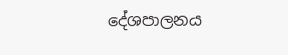දේශපාලනය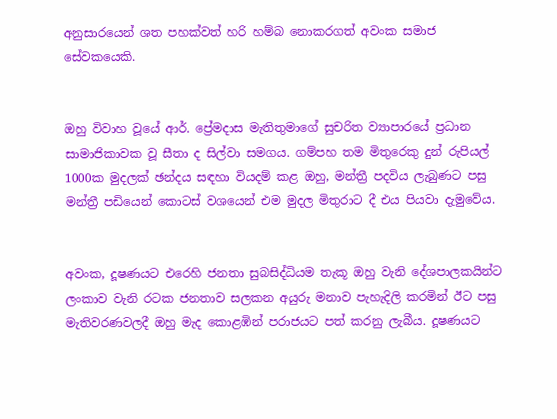අනුසාරයෙන් ශත පහක්වත් හරි හම්බ නොකරගත් අවංක සමාජ සේවකයෙකි.


ඔහු විවාහ වූයේ ආර්. ප්‍රේමදාස මැතිතුමාගේ සුචරිත ව්‍යාපාරයේ ප්‍රධාන සාමාජිකාවක වූ සීතා ද සිල්වා සමගය. ගම්පහ තම මිතුරෙකු දුන් රුපියල් 1000ක මුදලක් ඡන්දය සඳහා වියදම් කළ ඔහු, මන්ත්‍රී පදවිය ලැබුණට පසු මන්ත්‍රී පඩියෙන් කොටස් වශයෙන් එම මුදල මිතුරාට දී එය පියවා දැමුවේය.


අවංක, දූෂණයට එරෙහි ජනතා සුබසිද්ධියම තැකූ ඔහු වැනි දේශපාලකයින්ට ලංකාව වැනි රටක ජනතාව සලකන අයුරු මනාව පැහැදිලි කරමින් ඊට පසු මැතිවරණවලදී ඔහු මැද කොළඹින් පරාජයට පත් කරනු ලැබීය. දූෂණයට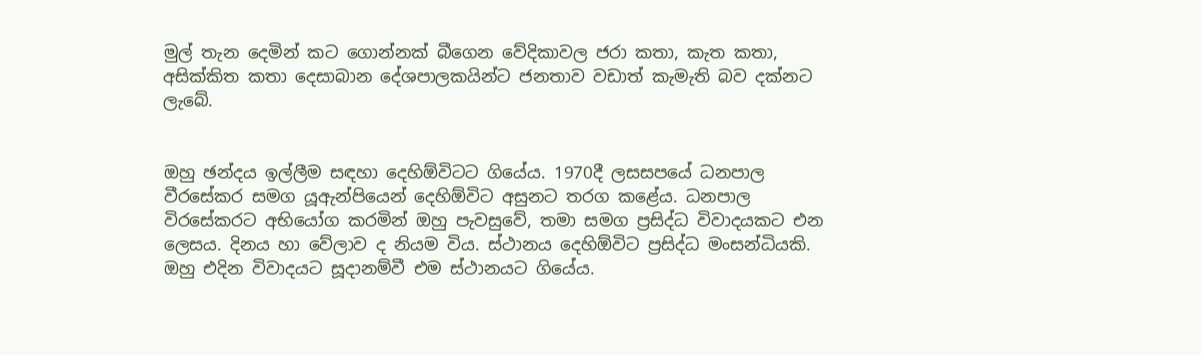මුල් තැන දෙමින් කට ගොන්නක් බීගෙන වේදිකාවල ජරා කතා, කැත කතා, අසික්කිත කතා දෙසාබාන දේශපාලකයින්ට ජනතාව වඩාත් කැමැති බව දක්නට ලැබේ.


ඔහු ඡන්දය ඉල්ලීම සඳහා දෙහිඕවිටට ගියේය. 1970දී ලසසපයේ ධනපාල වීරසේකර සමග යූඇන්පියෙන් දෙහිඕවිට අසුනට තරග කළේය. ධනපාල විරසේකරට අභියෝග කරමින් ඔහු පැවසුවේ, තමා සමග ප්‍රසිද්ධ විවාදයකට එන ලෙසය. දිනය හා වේලාව ද නියම විය. ස්ථානය දෙහිඕවිට ප්‍රසිද්ධ මංසන්ධියකි. ඔහු එදින විවාදයට සූදානම්වී එම ස්ථානයට ගියේය.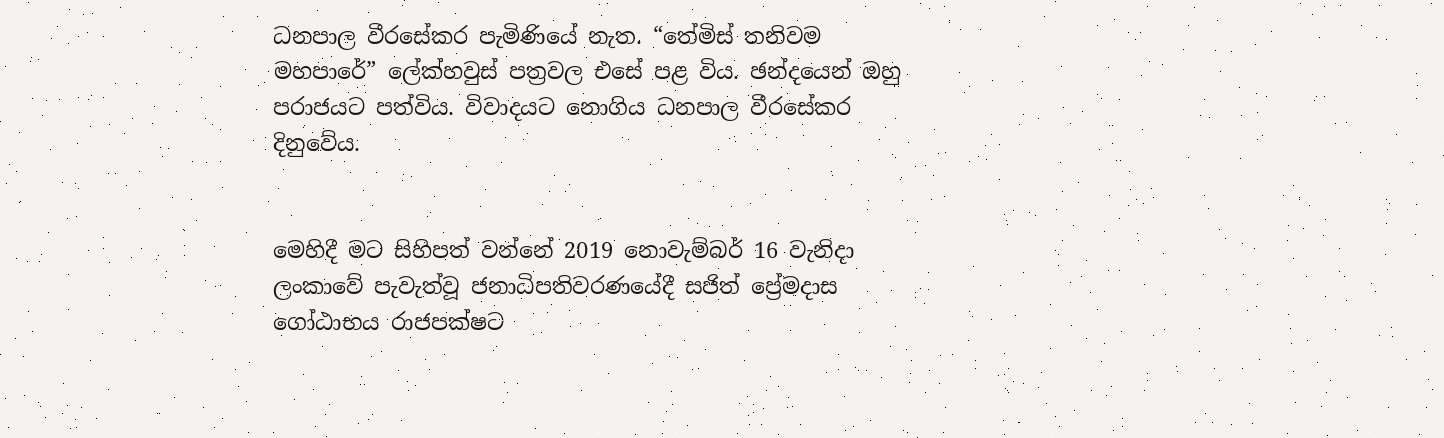ධනපාල වීරසේකර පැමිණියේ නැත. “තේමිස් තනිවම මහපාරේ” ලේක්හවුස් පත්‍රවල එසේ පළ විය. ඡන්දයෙන් ඔහු පරාජයට පත්විය. විවාදයට නොගිය ධනපාල වීරසේකර දිනුවේය.


මෙහිදී මට සිහිපත් වන්නේ 2019 නොවැම්බර් 16 වැනිදා ලංකාවේ පැවැත්වූ ජනාධිපතිවරණයේදී සජිත් ප්‍රේමදාස ගෝඨාභය රාජපක්ෂට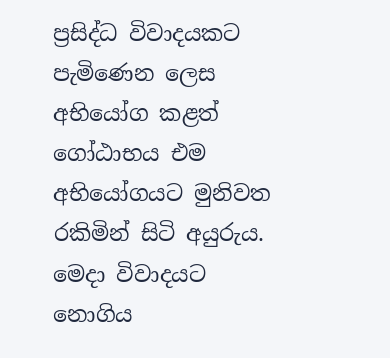ප්‍රසිද්ධ විවාදයකට පැමිණෙන ලෙස අභියෝග කළත් ගෝඨාභය එම අභියෝගයට මුනිවත රකිමින් සිටි අයුරුය. මෙදා විවාදයට නොගිය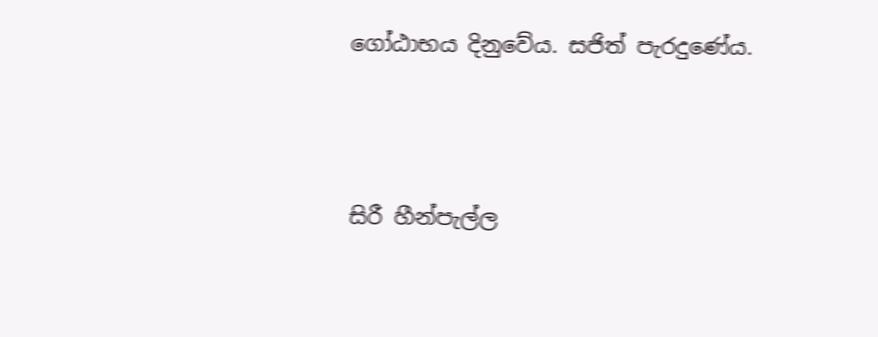ගෝඨාභය දිනුවේය. සජිත් පැරදුණේය.




සිරී හීන්පැල්ල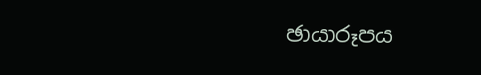ඡායාරූපය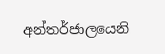අන්තර්ජාලයෙනි